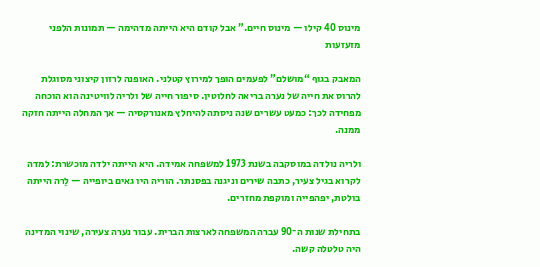מינוס 40 קילו — מינוס חיים.” אבל קודם היא הייתה מדהימה — תמונות הלפני מזעזעות

המאבק בגוף “מושלם” לפעמים הופך למירוץ קטלני. האופנה לרזון קיצוני מסוגלת להרוס את חייה של נערה בריאה לחלוטין. סיפור חייה של ולריה לוויטינה הוא הוכחה מפחידה לכך: כמעט עשרים שנה ניסתה להיחלץ מאנורקסיה — אך המחלה הייתה חזקה ממנה.

ולריה נולדה במוסקבה בשנת 1973 למשפחה אמידה. היא הייתה ילדה מוכשרת: למדה לקרוא בגיל צעיר, כתבה שירים וניגנה בפסנתר. הוריה היו גאים ביופייה — לֵרה הייתה בולטת, יפהפייה ומוקפת מחזרים.

בתחילת שנות ה־90 עברה המשפחה לארצות הברית. עבור נערה צעירה, שינוי המדינה היה טלטלה קשה.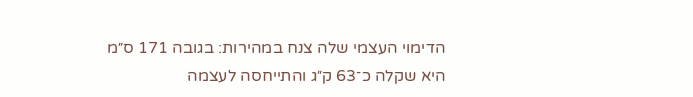הדימוי העצמי שלה צנח במהירות: בגובה 171 ס״מ היא שקלה כ־63 ק״ג והתייחסה לעצמה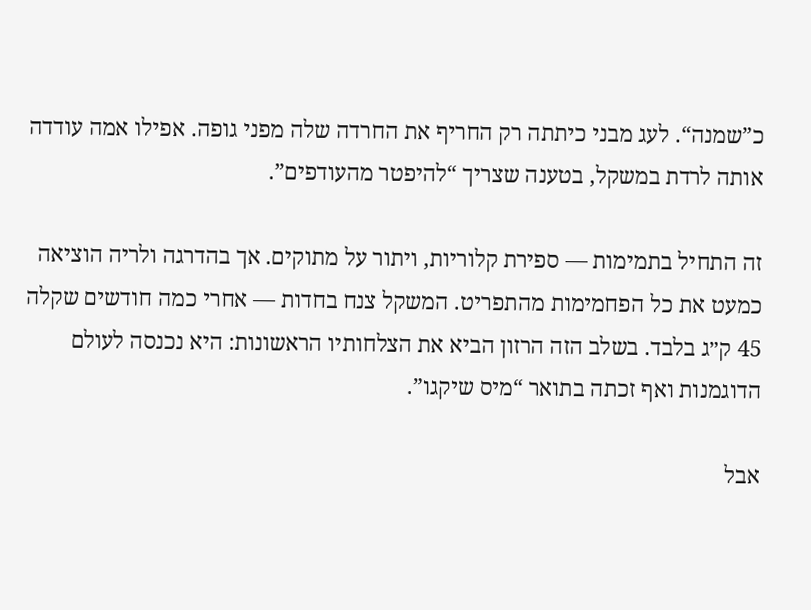כ”שמנה“. לעג מבני כיתתה רק החריף את החרדה שלה מפני גופה. אפילו אמה עודדה אותה לרדת במשקל, בטענה שצריך “להיפטר מהעודפים”.

זה התחיל בתמימות — ספירת קלוריות, ויתור על מתוקים. אך בהדרגה ולריה הוציאה כמעט את כל הפחמימות מהתפריט. המשקל צנח בחדות — אחרי כמה חודשים שקלה 45 ק״ג בלבד. בשלב הזה הרזון הביא את הצלחותיו הראשונות: היא נכנסה לעולם הדוגמנות ואף זכתה בתואר “מיס שיקגו”.

אבל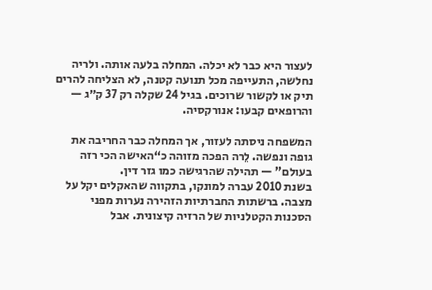לעצור היא כבר לא יכלה. המחלה בלעה אותה. ולריה נחלשה, התעייפה מכל תנועה קטנה, לא הצליחה להרים תיק או לקשור שרוכים. בגיל 24 שקלה רק 37 ק״ג — והרופאים קבעו: אנורקסיה.

המשפחה ניסתה לעזור, אך המחלה כבר החריבה את גופה ונפשה. לֵרה הפכה מזוהה כ“האישה הכי רזה בעולם” — תהילה שהרגישה כמו גזר דין.
בשנת 2010 עברה למונקו, בתקווה שהאקלים יקל על מצבה. ברשתות החברתיות הזהירה נערות מפני הסכנות הקטלניות של הרזיה קיצונית. אבל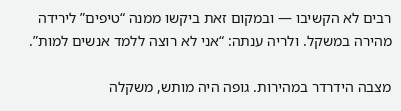רבים לא הקשיבו — ובמקום זאת ביקשו ממנה “טיפים” לירידה מהירה במשקל. ולריה ענתה: “אני לא רוצה ללמד אנשים למות”.

מצבה הידרדר במהירות. גופה היה מותש, משקלה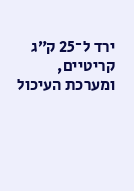ירד ל־25 ק״ג קריטיים, ומערכת העיכול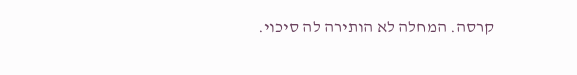קרסה. המחלה לא הותירה לה סיכוי.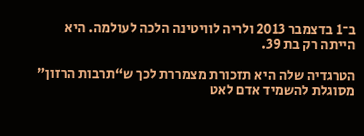ב־1 בדצמבר 2013 ולריה לוויטינה הלכה לעולמה. היא הייתה רק בת 39.

הטרגדיה שלה היא תזכורת מצמררת לכך ש“תרבות הרזון” מסוגלת להשמיד אדם לאט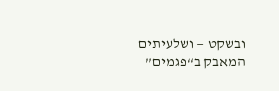ובשקט — ושלעיתים המאבק ב“פגמים”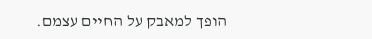הופך למאבק על החיים עצמם.